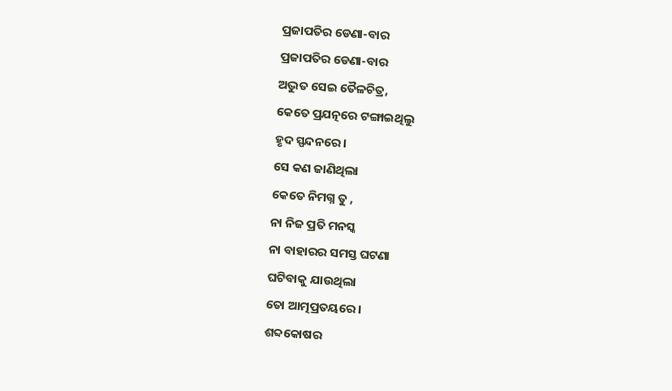ପ୍ରଜାପତିର ଡେଣା-ବାର
ପ୍ରଜାପତିର ଡେଣା-ବାର
ଅଦ୍ଭୁତ ସେଇ ତୈଳଚିତ୍ର,
କେତେ ପ୍ରଯତ୍ନରେ ଟଙ୍ଗାଇଥିଲୁ
ହୃଦ ସ୍ପନ୍ଦନରେ ।
ସେ କଣ ଜାଣିଥିଲା
କେତେ ନିମଗ୍ନ ତୁ ,
ନା ନିଜ ପ୍ରତି ମନସ୍କ
ନା ବାହାରର ସମସ୍ତ ଘଟଣା
ଘଟିବାକୁ ଯାଉଥିଲା
ତୋ ଆତ୍ମପ୍ରତୟରେ ।
ଶବ୍ଦକୋଷର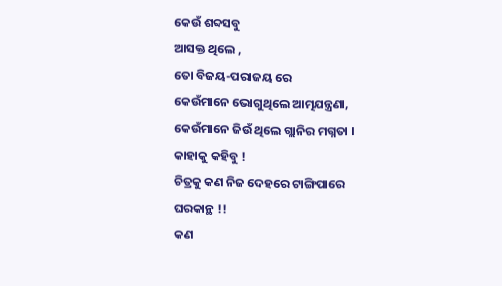କେଉଁ ଶବ୍ଦସବୁ
ଆସକ୍ତ ଥିଲେ ,
ତୋ ବିଜୟ-ପରାଜୟ ରେ
କେଉଁମାନେ ଭୋଗୁଥିଲେ ଆତ୍ମଯନ୍ତ୍ରଣା,
କେଉଁମାନେ ଜିଉଁ ଥିଲେ ଗ୍ଲାନିର ମଗ୍ନତା ।
କାହାକୁ କହିବୁ !
ଚିତ୍ରକୁ କଣ ନିଜ ଦେହରେ ଟାଙ୍ଗିପାରେ
ଘରକାନ୍ଥ !!
କଣ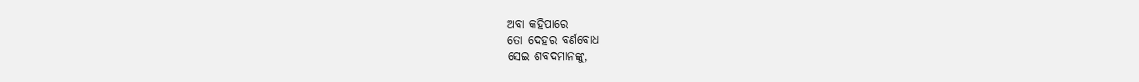ଅବା କହିପାରେ
ତୋ ଦେହର ବର୍ଣବୋଧ
ସେଇ ଶବଦମାନଙ୍କୁ,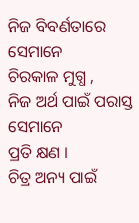ନିଜ ବିବର୍ଣତାରେ ସେମାନେ
ଚିରକାଳ ମୁଗ୍ଧ ,
ନିଜ ଅର୍ଥ ପାଇଁ ପରାସ୍ତ ସେମାନେ
ପ୍ରତି କ୍ଷଣ ।
ଚିତ୍ର ଅନ୍ୟ ପାଇଁ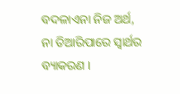ବଦଳାଏନା ନିଜ ଅର୍ଥ,
ନା ତିଆରିପାରେ ସ୍ଵାର୍ଥର ବ୍ୟାକରଣ ।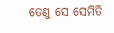ତେଣୁ ସେ ସେମିତି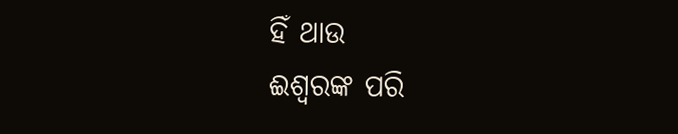ହିଁ ଥାଉ
ଈଶ୍ଵରଙ୍କ ପରି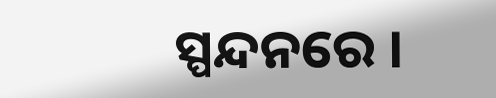ସ୍ପନ୍ଦନରେ ।